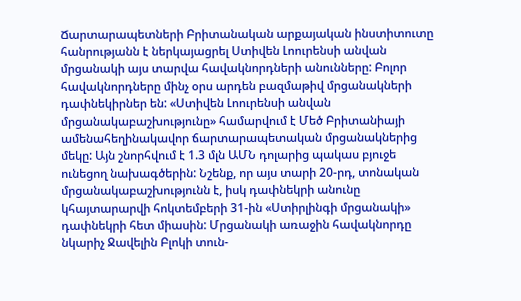Ճարտարապետների Բրիտանական արքայական ինստիտուտը հանրությանն է ներկայացրել Ստիվեն Լոուրենսի անվան մրցանակի այս տարվա հավակնորդների անունները: Բոլոր հավակնորդները մինչ օրս արդեն բազմաթիվ մրցանակների դափնեկիրներ են: «Ստիվեն Լոուրենսի անվան մրցանակաբաշխությունը» համարվում է Մեծ Բրիտանիայի ամենահեղինակավոր ճարտարապետական մրցանակներից մեկը: Այն շնորհվում է 1.3 մլն ԱՄՆ դոլարից պակաս բյուջե ունեցող նախագծերին: Նշենք, որ այս տարի 20-րդ, տոնական մրցանակաբաշխությունն է, իսկ դափնեկրի անունը կհայտարարվի հոկտեմբերի 31-ին «Ստիրլինգի մրցանակի» դափնեկրի հետ միասին: Մրցանակի առաջին հավակնորդը նկարիչ Ջավելին Բլոկի տուն-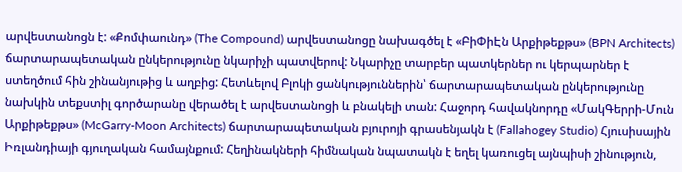արվեստանոցն է: «Քոմփաունդ» (The Compound) արվեստանոցը նախագծել է «ԲիՓիԷն Արքիթեքթս» (BPN Architects) ճարտարապետական ընկերությունը նկարիչի պատվերով: Նկարիչը տարբեր պատկերներ ու կերպարներ է ստեղծում հին շինանյութից և աղբից: Հետևելով Բլոկի ցանկություններին՝ ճարտարապետական ընկերությունը նախկին տեքստիլ գործարանը վերածել է արվեստանոցի և բնակելի տան: Հաջորդ հավակնորդը «ՄակԳերրի-Մուն Արքիթեքթս» (McGarry-Moon Architects) ճարտարապետական բյուրոյի գրասենյակն է (Fallahogey Studio) Հյուսիսային Իռլանդիայի գյուղական համայնքում: Հեղինակների հիմնական նպատակն է եղել կառուցել այնպիսի շինություն,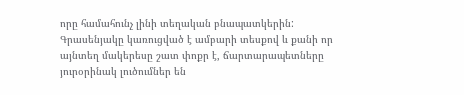որը համահունչ լինի տեղական բնապատկերին: Գրասենյակը կառուցված է ամբարի տեսքով և քանի որ այնտեղ մակերեսը շատ փոքր է, ճարտարապետները յուրօրինակ լուծումներ են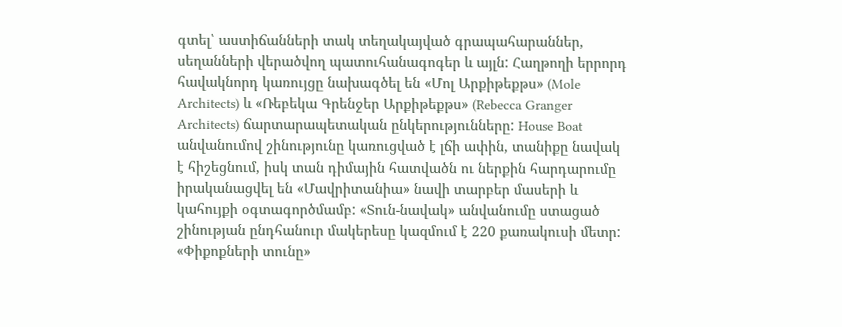գտել՝ աստիճանների տակ տեղակայված գրապահարաններ, սեղանների վերածվող պատուհանագոգեր և այլն: Հաղթողի երրորդ հավակնորդ կառույցը նախագծել են «Մոլ Արքիթեքթս» (Mole Architects) և «Ռեբեկա Գրենջեր Արքիթեքթս» (Rebecca Granger Architects) ճարտարապետական ընկերությունները: House Boat անվանումով շինությունը կառուցված է լճի ափին, տանիքը նավակ է հիշեցնում, իսկ տան դիմային հատվածն ու ներքին հարդարումը իրականացվել են «Մավրիտանիա» նավի տարբեր մասերի և կահույքի օգտագործմամբ: «Տուն-նավակ» անվանումը ստացած շինության ընդհանուր մակերեսը կազմում է 220 քառակուսի մետր: «Փիքոքների տունը»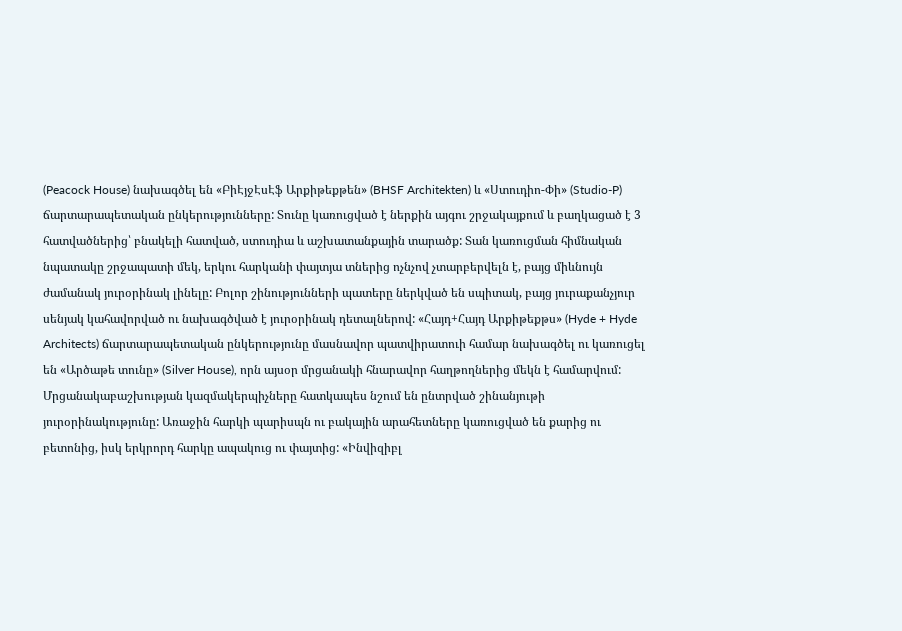(Peacock House) նախագծել են «ԲիԷյջԷսԷֆ Արքիթեքթեն» (BHSF Architekten) և «Ստուդիո-Փի» (Studio-P) ճարտարապետական ընկերությունները: Տունը կառուցված է ներքին այգու շրջակայքում և բաղկացած է 3 հատվածներից՝ բնակելի հատված, ստուդիա և աշխատանքային տարածք: Տան կառուցման հիմնական նպատակը շրջապատի մեկ, երկու հարկանի փայտյա տներից ոչնչով չտարբերվելն է, բայց միևնույն ժամանակ յուրօրինակ լինելը: Բոլոր շինությունների պատերը ներկված են սպիտակ, բայց յուրաքանչյուր սենյակ կահավորված ու նախագծված է յուրօրինակ դետալներով: «Հայդ+Հայդ Արքիթեքթս» (Hyde + Hyde Architects) ճարտարապետական ընկերությունը մասնավոր պատվիրատուի համար նախագծել ու կառուցել են «Արծաթե տունը» (Silver House), որն այսօր մրցանակի հնարավոր հաղթողներից մեկն է համարվում: Մրցանակաբաշխության կազմակերպիչները հատկապես նշում են ընտրված շինանյութի յուրօրինակությունը: Առաջին հարկի պարիսպն ու բակային արահետները կառուցված են քարից ու բետոնից, իսկ երկրորդ հարկը ապակուց ու փայտից: «Ինվիզիբլ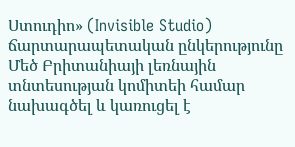Ստուդիո» (Invisible Studio) ճարտարապետական ընկերությունը Մեծ Բրիտանիայի լեռնային տնտեսության կոմիտեի համար նախագծել և կառուցել է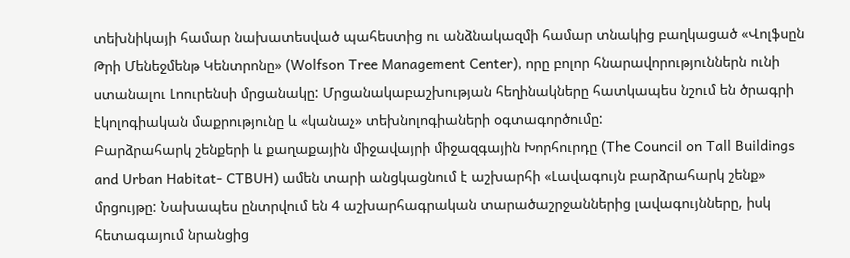տեխնիկայի համար նախատեսված պահեստից ու անձնակազմի համար տնակից բաղկացած «Վոլֆսըն Թրի Մենեջմենթ Կենտրոնը» (Wolfson Tree Management Center), որը բոլոր հնարավորություններն ունի ստանալու Լոուրենսի մրցանակը: Մրցանակաբաշխության հեղինակները հատկապես նշում են ծրագրի էկոլոգիական մաքրությունը և «կանաչ» տեխնոլոգիաների օգտագործումը:
Բարձրահարկ շենքերի և քաղաքային միջավայրի միջազգային Խորհուրդը (The Council on Tall Buildings and Urban Habitat- CTBUH) ամեն տարի անցկացնում է աշխարհի «Լավագույն բարձրահարկ շենք» մրցույթը: Նախապես ընտրվում են 4 աշխարհագրական տարածաշրջաններից լավագույնները, իսկ հետագայում նրանցից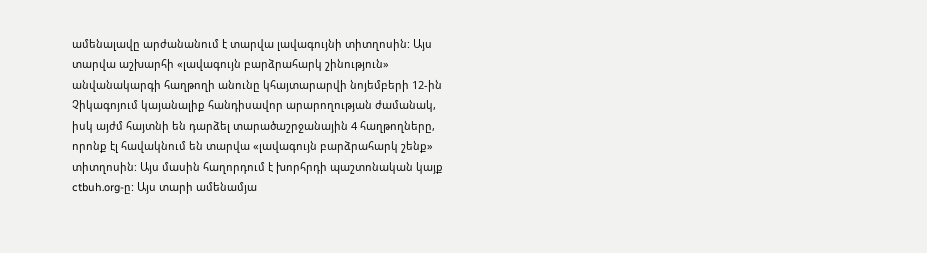ամենալավը արժանանում է տարվա լավագույնի տիտղոսին: Այս տարվա աշխարհի «լավագույն բարձրահարկ շինություն» անվանակարգի հաղթողի անունը կհայտարարվի նոյեմբերի 12-ին Չիկագոյում կայանալիք հանդիսավոր արարողության ժամանակ, իսկ այժմ հայտնի են դարձել տարածաշրջանային 4 հաղթողները, որոնք էլ հավակնում են տարվա «լավագույն բարձրահարկ շենք» տիտղոսին: Այս մասին հաղորդում է խորհրդի պաշտոնական կայք ctbuh.org-ը: Այս տարի ամենամյա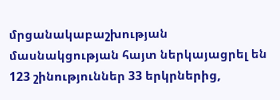մրցանակաբաշխության մասնակցության հայտ ներկայացրել են 123 շինություններ 33 երկրներից,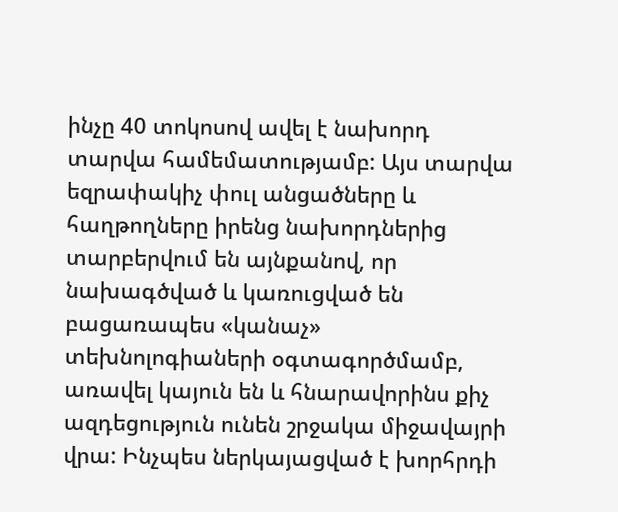ինչը 40 տոկոսով ավել է նախորդ տարվա համեմատությամբ: Այս տարվա եզրափակիչ փուլ անցածները և հաղթողները իրենց նախորդներից տարբերվում են այնքանով, որ նախագծված և կառուցված են բացառապես «կանաչ» տեխնոլոգիաների օգտագործմամբ, առավել կայուն են և հնարավորինս քիչ ազդեցություն ունեն շրջակա միջավայրի վրա: Ինչպես ներկայացված է խորհրդի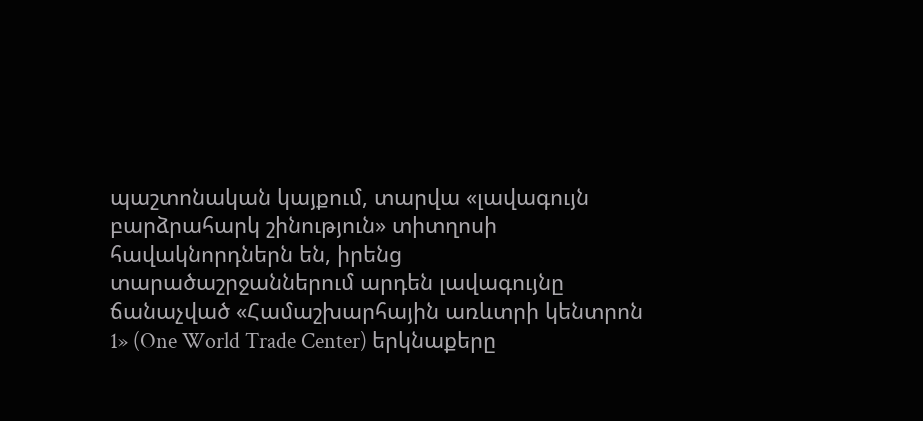պաշտոնական կայքում, տարվա «լավագույն բարձրահարկ շինություն» տիտղոսի հավակնորդներն են, իրենց տարածաշրջաններում արդեն լավագույնը ճանաչված «Համաշխարհային առևտրի կենտրոն 1» (One World Trade Center) երկնաքերը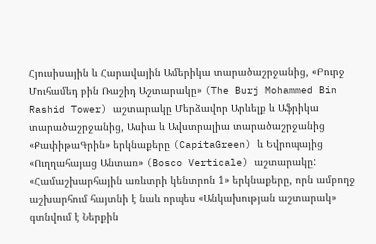Հյուսիսային և Հարավային Ամերիկա տարածաշրջանից, «Բուրջ Մուհամեդ բին Ռաշիդ Աշտարակը» (The Burj Mohammed Bin Rashid Tower) աշտարակը Մերձավոր Արևելք և Աֆրիկա տարածաշրջանից, Ասիա և Ավստրալիա տարածաշրջանից «ՔափիթաԳրին» երկնաքերը (CapitaGreen) և Եվրոպայից «Ուղղահայաց Անտառ» (Bosco Verticale) աշտարակը: «Համաշխարհային առևտրի կենտրոն 1» երկնաքերը, որն ամբողջ աշխարհում հայտնի է նաև որպես «Անկախության աշտարակ» գտնվում է Ներքին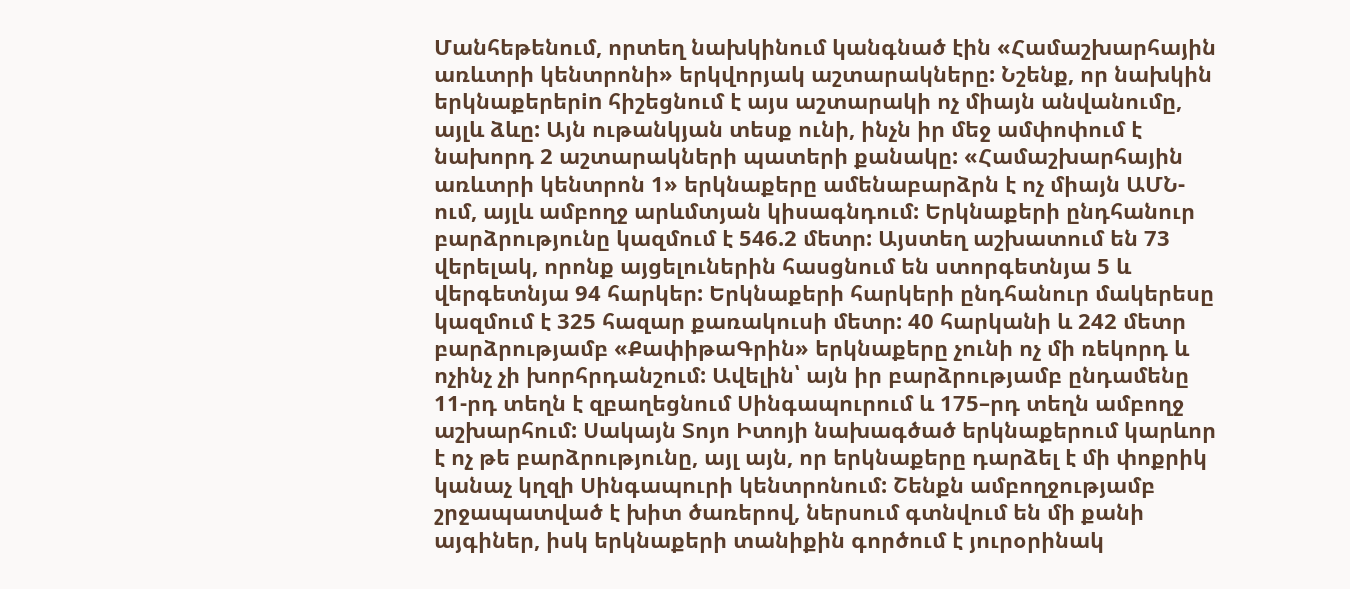Մանհեթենում, որտեղ նախկինում կանգնած էին «Համաշխարհային առևտրի կենտրոնի» երկվորյակ աշտարակները: Նշենք, որ նախկին երկնաքերերin հիշեցնում է այս աշտարակի ոչ միայն անվանումը, այլև ձևը: Այն ութանկյան տեսք ունի, ինչն իր մեջ ամփոփում է նախորդ 2 աշտարակների պատերի քանակը: «Համաշխարհային առևտրի կենտրոն 1» երկնաքերը ամենաբարձրն է ոչ միայն ԱՄՆ-ում, այլև ամբողջ արևմտյան կիսագնդում: Երկնաքերի ընդհանուր բարձրությունը կազմում է 546.2 մետր: Այստեղ աշխատում են 73 վերելակ, որոնք այցելուներին հասցնում են ստորգետնյա 5 և վերգետնյա 94 հարկեր: Երկնաքերի հարկերի ընդհանուր մակերեսը կազմում է 325 հազար քառակուսի մետր: 40 հարկանի և 242 մետր բարձրությամբ «ՔափիթաԳրին» երկնաքերը չունի ոչ մի ռեկորդ և ոչինչ չի խորհրդանշում: Ավելին՝ այն իր բարձրությամբ ընդամենը 11-րդ տեղն է զբաղեցնում Սինգապուրում և 175–րդ տեղն ամբողջ աշխարհում: Սակայն Տոյո Իտոյի նախագծած երկնաքերում կարևոր է ոչ թե բարձրությունը, այլ այն, որ երկնաքերը դարձել է մի փոքրիկ կանաչ կղզի Սինգապուրի կենտրոնում: Շենքն ամբողջությամբ շրջապատված է խիտ ծառերով, ներսում գտնվում են մի քանի այգիներ, իսկ երկնաքերի տանիքին գործում է յուրօրինակ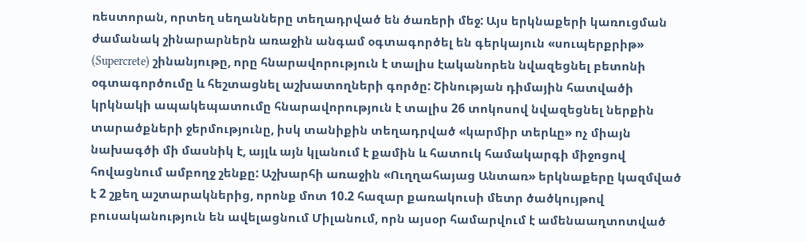ռեստորան, որտեղ սեղանները տեղադրված են ծառերի մեջ: Այս երկնաքերի կառուցման ժամանակ շինարարներն առաջին անգամ օգտագործել են գերկայուն «սուպերքրիթ» (Supercrete) շինանյութը, որը հնարավորություն է տալիս էականորեն նվազեցնել բետոնի օգտագործումը և հեշտացնել աշխատողների գործը: Շինության դիմային հատվածի կրկնակի ապակեպատումը հնարավորություն է տալիս 26 տոկոսով նվազեցնել ներքին տարածքների ջերմությունը, իսկ տանիքին տեղադրված «կարմիր տերևը» ոչ միայն նախագծի մի մասնիկ է, այլև այն կլանում է քամին և հատուկ համակարգի միջոցով հովացնում ամբողջ շենքը: Աշխարհի առաջին «Ուղղահայաց Անտառ» երկնաքերը կազմված է 2 շքեղ աշտարակներից, որոնք մոտ 10.2 հազար քառակուսի մետր ծածկույթով բուսականություն են ավելացնում Միլանում, որն այսօր համարվում է ամենաաղտոտված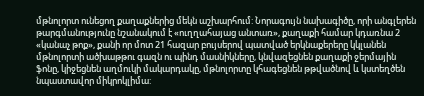մթնոլորտ ունեցող քաղաքներից մեկն աշխարհում: Նորագույն նախագիծը, որի անգլերեն թարգմանությունը նշանակում է «ուղղահայաց անտառ», քաղաքի համար կդառնա 2 «կանաչ թոք», քանի որ մոտ 21 հազար բույսերով պատված երկնաքերերը կկլանեն մթնոլորտի ածխաթթու գազն ու պինդ մասնիկները, կնվազեցնեն քաղաքի ջերմային ֆոնը, կիջեցնեն աղմուկի մակարդակը, մթնոլորտը կհագեցնեն թթվածնով և կստեղծեն նպաստավոր միկրոկլիմա: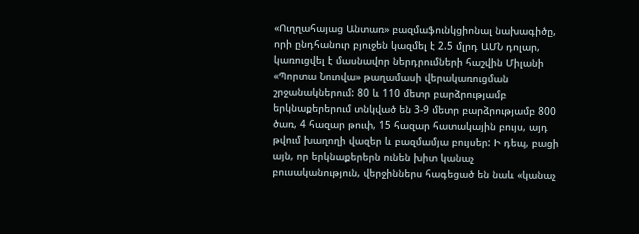«Ուղղահայաց Անտառ» բազմաֆունկցիոնալ նախագիծը, որի ընդհանուր բյուջեն կազմել է 2.5 մլրդ ԱՄՆ դոլար, կառուցվել է մասնավոր ներդրումների հաշվին Միլանի «Պորտա Նուովա» թաղամասի վերակառուցման շրջանակներում: 80 և 110 մետր բարձրությամբ երկնաքերերում տնկված են 3-9 մետր բարձրությամբ 800 ծառ, 4 հազար թուփ, 15 հազար հատակային բույս, այդ թվում խաղողի վազեր և բազմամյա բույսեր: Ի դեպ, բացի այն, որ երկնաքերերն ունեն խիտ կանաչ բուսականություն, վերջիններս հագեցած են նաև «կանաչ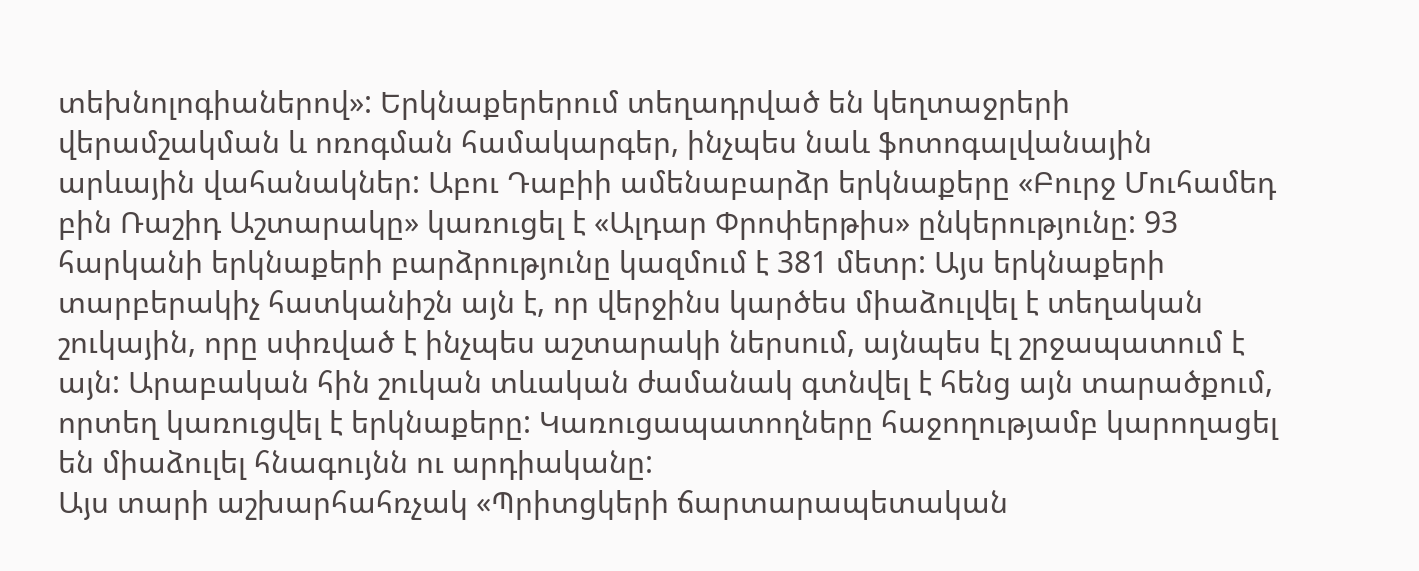տեխնոլոգիաներով»: Երկնաքերերում տեղադրված են կեղտաջրերի վերամշակման և ոռոգման համակարգեր, ինչպես նաև ֆոտոգալվանային արևային վահանակներ: Աբու Դաբիի ամենաբարձր երկնաքերը «Բուրջ Մուհամեդ բին Ռաշիդ Աշտարակը» կառուցել է «Ալդար Փրոփերթիս» ընկերությունը: 93 հարկանի երկնաքերի բարձրությունը կազմում է 381 մետր: Այս երկնաքերի տարբերակիչ հատկանիշն այն է, որ վերջինս կարծես միաձուլվել է տեղական շուկային, որը սփռված է ինչպես աշտարակի ներսում, այնպես էլ շրջապատում է այն: Արաբական հին շուկան տևական ժամանակ գտնվել է հենց այն տարածքում, որտեղ կառուցվել է երկնաքերը: Կառուցապատողները հաջողությամբ կարողացել են միաձուլել հնագույնն ու արդիականը:
Այս տարի աշխարհահռչակ «Պրիտցկերի ճարտարապետական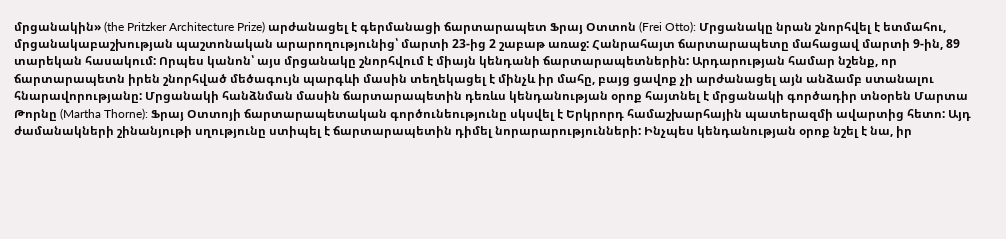մրցանակին» (the Pritzker Architecture Prize) արժանացել է գերմանացի ճարտարապետ Ֆրայ Օտտոն (Frei Otto): Մրցանակը նրան շնորհվել է ետմահու, մրցանակաբաշխության պաշտոնական արարողությունից՝ մարտի 23-ից 2 շաբաթ առաջ: Հանրահայտ ճարտարապետը մահացավ մարտի 9-ին, 89 տարեկան հասակում: Որպես կանոն՝ այս մրցանակը շնորհվում է միայն կենդանի ճարտարապետներին: Արդարության համար նշենք, որ ճարտարապետն իրեն շնորհված մեծագույն պարգևի մասին տեղեկացել է մինչև իր մահը, բայց ցավոք չի արժանացել այն անձամբ ստանալու հնարավորությանը: Մրցանակի հանձնման մասին ճարտարապետին դեռևս կենդանության օրոք հայտնել է մրցանակի գործադիր տնօրեն Մարտա Թորնը (Martha Thorne): Ֆրայ Օտտոյի ճարտարապետական գործունեությունը սկսվել է Երկրորդ համաշխարհային պատերազմի ավարտից հետո: Այդ ժամանակների շինանյութի սղությունը ստիպել է ճարտարապետին դիմել նորարարությունների: Ինչպես կենդանության օրոք նշել է նա, իր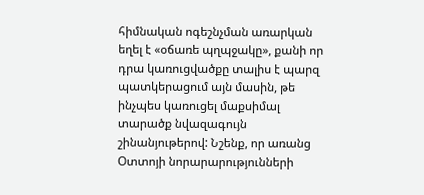հիմնական ոգեշնչման առարկան եղել է «օճառե պղպջակը», քանի որ դրա կառուցվածքը տալիս է պարզ պատկերացում այն մասին, թե ինչպես կառուցել մաքսիմալ տարածք նվազագույն շինանյութերով: Նշենք, որ առանց Օտտոյի նորարարությունների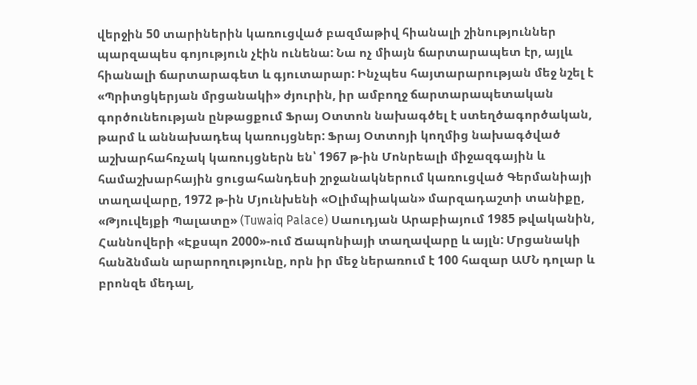վերջին 50 տարիներին կառուցված բազմաթիվ հիանալի շինություններ պարզապես գոյություն չէին ունենա: Նա ոչ միայն ճարտարապետ էր, այլև հիանալի ճարտարագետ և գյուտարար: Ինչպես հայտարարության մեջ նշել է «Պրիտցկերյան մրցանակի» ժյուրին, իր ամբողջ ճարտարապետական գործունեության ընթացքում Ֆրայ Օտտոն նախագծել է ստեղծագործական, թարմ և աննախադեպ կառույցներ: Ֆրայ Օտտոյի կողմից նախագծված աշխարհահռչակ կառույցներն են՝ 1967 թ-ին Մոնրեալի միջազգային և համաշխարհային ցուցահանդեսի շրջանակներում կառուցված Գերմանիայի տաղավարը, 1972 թ-ին Մյունխենի «Օլիմպիական» մարզադաշտի տանիքը, «Թյուվեյքի Պալատը» (Tuwaiq Palace) Սաուդյան Արաբիայում 1985 թվականին, Հաննովերի «Էքսպո 2000»-ում Ճապոնիայի տաղավարը և այլն: Մրցանակի հանձնման արարողությունը, որն իր մեջ ներառում է 100 հազար ԱՄՆ դոլար և բրոնզե մեդալ,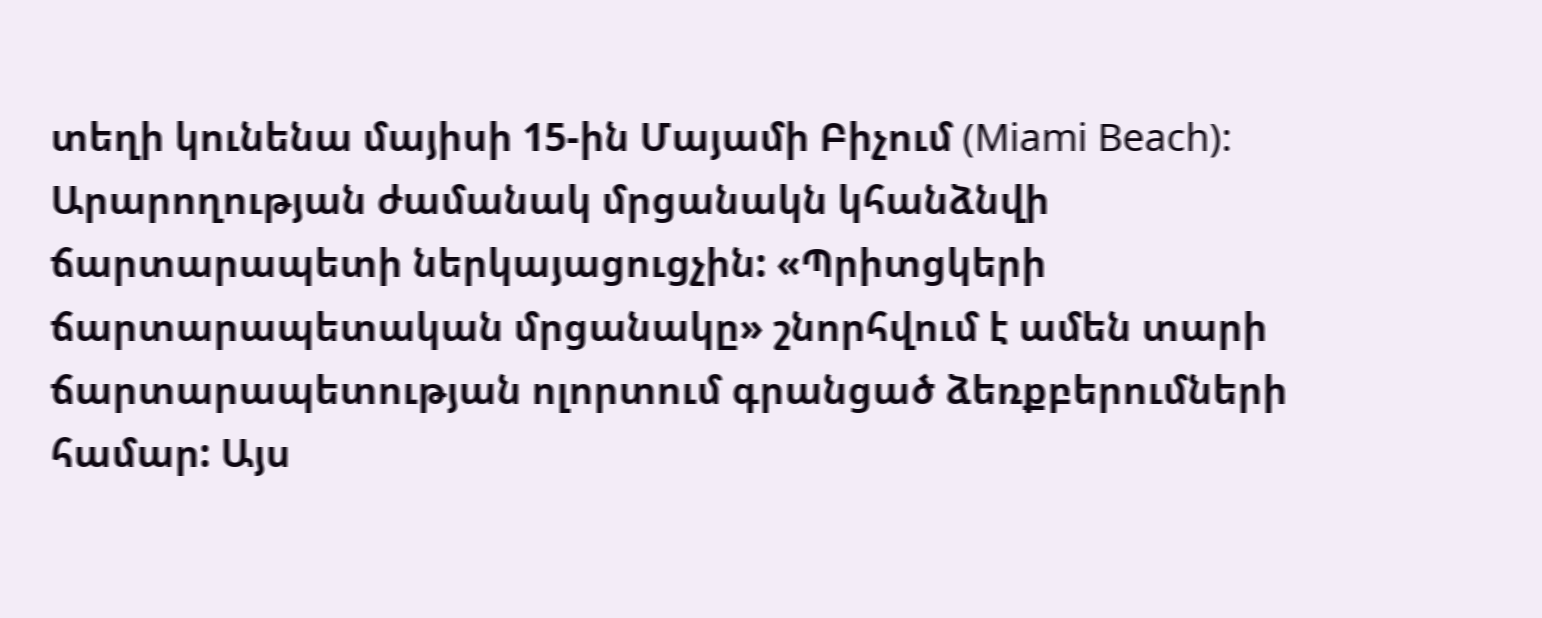տեղի կունենա մայիսի 15-ին Մայամի Բիչում (Miami Beach): Արարողության ժամանակ մրցանակն կհանձնվի ճարտարապետի ներկայացուցչին: «Պրիտցկերի ճարտարապետական մրցանակը» շնորհվում է ամեն տարի ճարտարապետության ոլորտում գրանցած ձեռքբերումների համար: Այս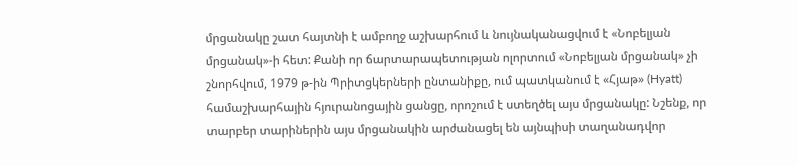մրցանակը շատ հայտնի է ամբողջ աշխարհում և նույնականացվում է «Նոբելյան մրցանակ»-ի հետ: Քանի որ ճարտարապետության ոլորտում «Նոբելյան մրցանակ» չի շնորհվում, 1979 թ-ին Պրիտցկերների ընտանիքը, ում պատկանում է «Հյաթ» (Hyatt) համաշխարհային հյուրանոցային ցանցը, որոշում է ստեղծել այս մրցանակը: Նշենք, որ տարբեր տարիներին այս մրցանակին արժանացել են այնպիսի տաղանադվոր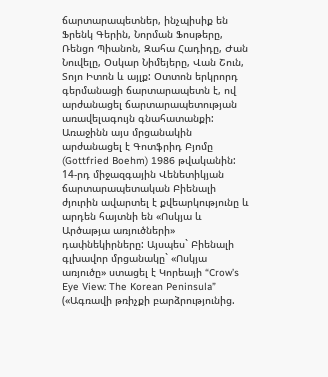ճարտարապետներ, ինչպիսիք են Ֆրենկ Գերին, Նորման Ֆոսթերը, Ռենցո Պիանոն, Զահա Հադիդը, Ժան Նուվելը, Օսկար Նիմեյերը, Վան Շուն, Տոյո Իտոն և այլք: Օտտոն երկրորդ գերմանացի ճարտարապետն է, ով արժանացել ճարտարապետության առավելագույն գնահատանքի: Առաջինն այս մրցանակին արժանացել է Գոտֆրիդ Բյոմը (Gottfried Boehm) 1986 թվականին:
14-րդ միջազգային Վենետիկյան ճարտարապետական Բիենալի ժյուրին ավարտել է քվեարկությունը և արդեն հայտնի են «Ոսկյա և Արծաթյա առյուծների» դափնեկիրները: Այսպես` Բիենալի գլխավոր մրցանակը` «Ոսկյա առյուծը» ստացել է Կորեայի “Crow’s Eye View: The Korean Peninsula” («Ագռավի թռիչքի բարձրությունից.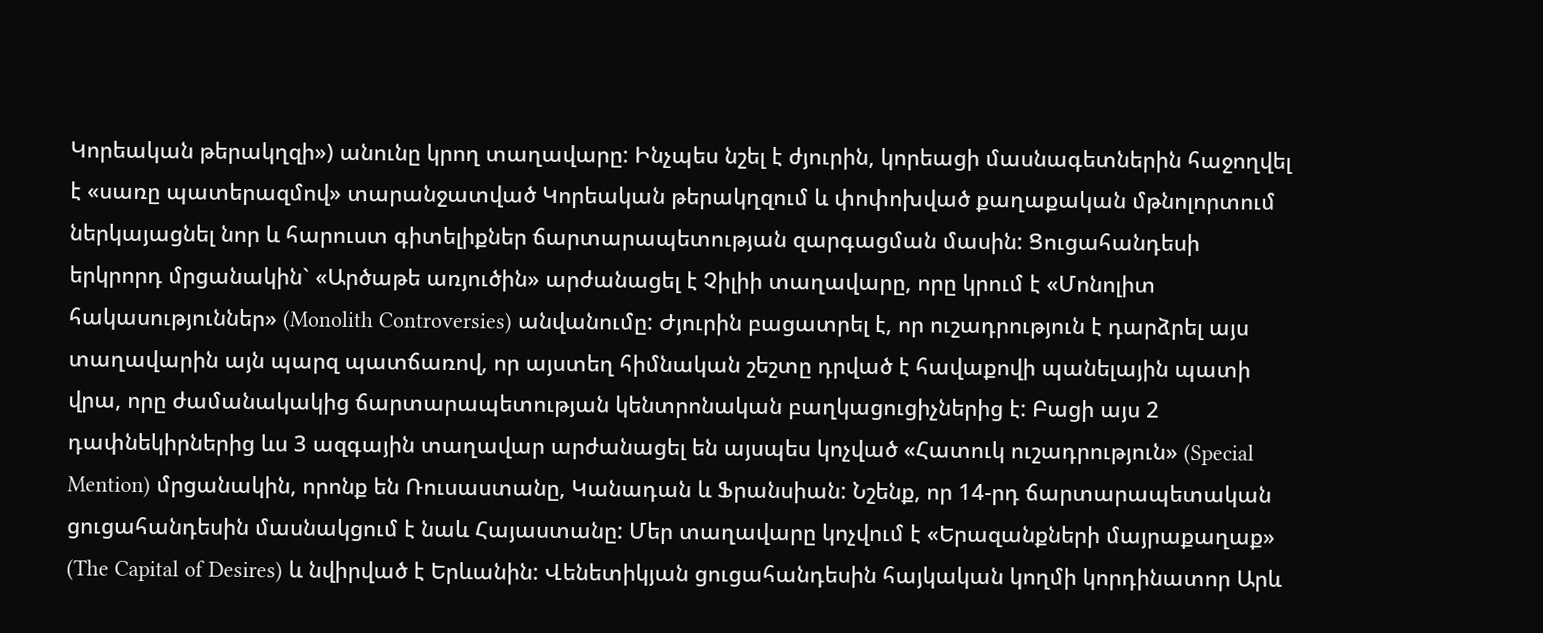Կորեական թերակղզի») անունը կրող տաղավարը: Ինչպես նշել է ժյուրին, կորեացի մասնագետներին հաջողվել է «սառը պատերազմով» տարանջատված Կորեական թերակղզում և փոփոխված քաղաքական մթնոլորտում ներկայացնել նոր և հարուստ գիտելիքներ ճարտարապետության զարգացման մասին: Ցուցահանդեսի երկրորդ մրցանակին` «Արծաթե առյուծին» արժանացել է Չիլիի տաղավարը, որը կրում է «Մոնոլիտ հակասություններ» (Monolith Controversies) անվանումը: Ժյուրին բացատրել է, որ ուշադրություն է դարձրել այս տաղավարին այն պարզ պատճառով, որ այստեղ հիմնական շեշտը դրված է հավաքովի պանելային պատի վրա, որը ժամանակակից ճարտարապետության կենտրոնական բաղկացուցիչներից է: Բացի այս 2 դափնեկիրներից ևս 3 ազգային տաղավար արժանացել են այսպես կոչված «Հատուկ ուշադրություն» (Special Mention) մրցանակին, որոնք են Ռուսաստանը, Կանադան և Ֆրանսիան: Նշենք, որ 14-րդ ճարտարապետական ցուցահանդեսին մասնակցում է նաև Հայաստանը: Մեր տաղավարը կոչվում է «Երազանքների մայրաքաղաք» (The Capital of Desires) և նվիրված է Երևանին: Վենետիկյան ցուցահանդեսին հայկական կողմի կորդինատոր Արև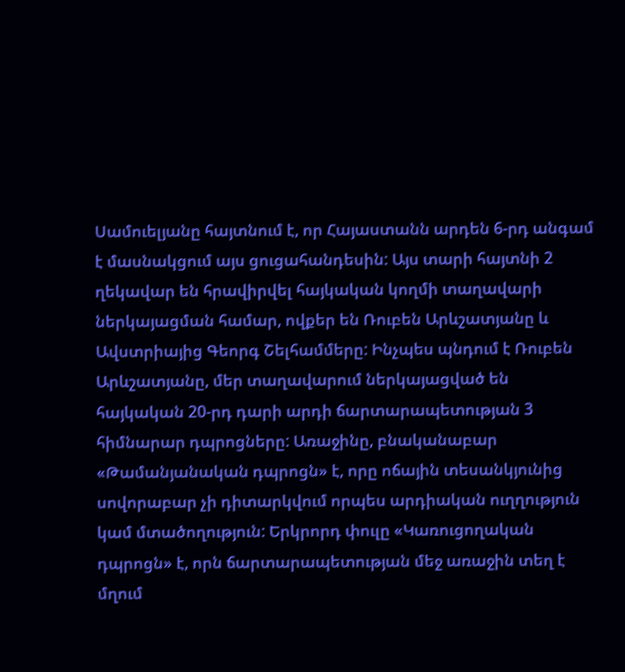Սամուելյանը հայտնում է, որ Հայաստանն արդեն 6-րդ անգամ է մասնակցում այս ցուցահանդեսին: Այս տարի հայտնի 2 ղեկավար են հրավիրվել հայկական կողմի տաղավարի ներկայացման համար, ովքեր են Ռուբեն Արևշատյանը և Ավստրիայից Գեորգ Շելհամմերը: Ինչպես պնդում է Ռուբեն Արևշատյանը, մեր տաղավարում ներկայացված են հայկական 20-րդ դարի արդի ճարտարապետության 3 հիմնարար դպրոցները: Առաջինը, բնականաբար «Թամանյանական դպրոցն» է, որը ոճային տեսանկյունից սովորաբար չի դիտարկվում որպես արդիական ուղղություն կամ մտածողություն: Երկրորդ փուլը «Կառուցողական դպրոցն» է, որն ճարտարապետության մեջ առաջին տեղ է մղում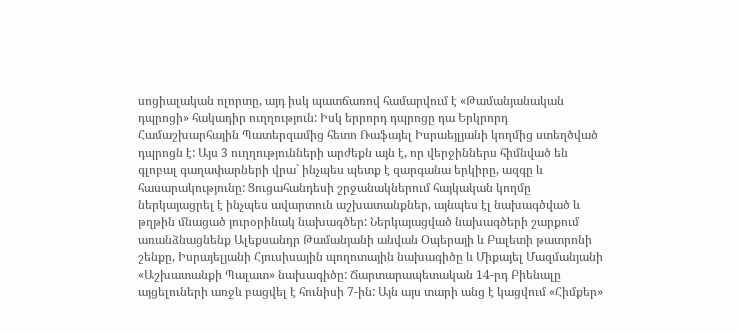սոցիալական ոլորտը, այդ իսկ պատճառով համարվում է «Թամանյանական դպրոցի» հակադիր ուղղություն: Իսկ երրորդ դպրոցը դա Երկրորդ Համաշխարհային Պատերզամից հետո Ռաֆայել Իսրաեյլյանի կողմից ստեղծված դպրոցն է: Այս 3 ուղղությունների արժեքն այն է, որ վերջիններս հիմնված են գլոբալ գաղափարների վրա` ինչպես պետք է զարգանա երկիրը, ազգը և հասարակությունը: Ցուցահանդեսի շրջանակներում հայկական կողմը ներկայացրել է ինչպես ավարտուն աշխատանքներ, այնպես էլ նախագծված և թղթին մնացած յուրօրինակ նախագծեր: Ներկայացված նախագծերի շարքում առանձնացնենք Ալեքսանդր Թամանյանի անվան Օպերայի և Բալետի թատրոնի շենքը, Իսրայելյանի Հյուսիսային պողոտային նախագիծը և Միքայել Մազմանյանի «Աշխատանքի Պալատ» նախագիծը: Ճարտարապետական 14-րդ Բիենալը այցելուների առջև բացվել է հունիսի 7-ին: Այն այս տարի անց է կացվում «Հիմքեր»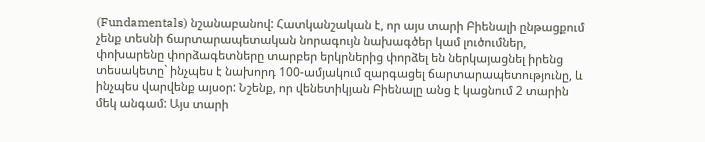(Fundamentals) նշանաբանով: Հատկանշական է, որ այս տարի Բիենալի ընթացքում չենք տեսնի ճարտարապետական նորագույն նախագծեր կամ լուծումներ, փոխարենը փորձագետները տարբեր երկրներից փորձել են ներկայացնել իրենց տեսակետը` ինչպես է նախորդ 100-ամյակում զարգացել ճարտարապետությունը, և ինչպես վարվենք այսօր: Նշենք, որ վենետիկյան Բիենալը անց է կացնում 2 տարին մեկ անգամ: Այս տարի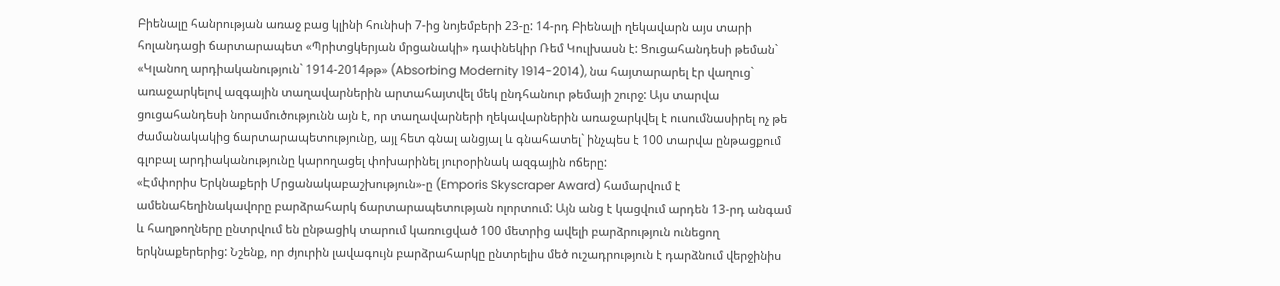Բիենալը հանրության առաջ բաց կլինի հունիսի 7-ից նոյեմբերի 23-ը: 14-րդ Բիենալի ղեկավարն այս տարի հոլանդացի ճարտարապետ «Պրիտցկերյան մրցանակի» դափնեկիր Ռեմ Կուլխասն է: Ցուցահանդեսի թեման` «Կլանող արդիականություն` 1914-2014թթ» (Absorbing Modernity 1914-2014), նա հայտարարել էր վաղուց` առաջարկելով ազգային տաղավարներին արտահայտվել մեկ ընդհանուր թեմայի շուրջ: Այս տարվա ցուցահանդեսի նորամուծությունն այն է, որ տաղավարների ղեկավարներին առաջարկվել է ուսումնասիրել ոչ թե ժամանակակից ճարտարապետությունը, այլ հետ գնալ անցյալ և գնահատել` ինչպես է 100 տարվա ընթացքում գլոբալ արդիականությունը կարողացել փոխարինել յուրօրինակ ազգային ոճերը:
«Էմփորիս Երկնաքերի Մրցանակաբաշխություն»-ը (Emporis Skyscraper Award) համարվում է ամենահեղինակավորը բարձրահարկ ճարտարապետության ոլորտում: Այն անց է կացվում արդեն 13-րդ անգամ և հաղթողները ընտրվում են ընթացիկ տարում կառուցված 100 մետրից ավելի բարձրություն ունեցող երկնաքերերից: Նշենք, որ ժյուրին լավագույն բարձրահարկը ընտրելիս մեծ ուշադրություն է դարձնում վերջինիս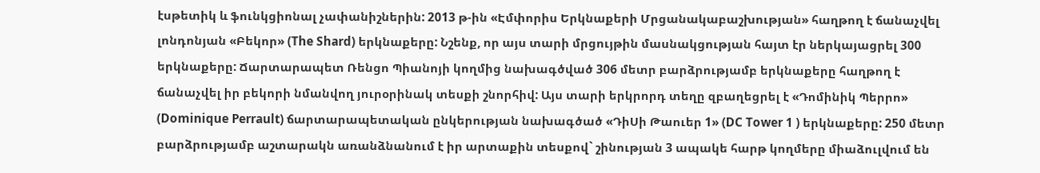էսթետիկ և ֆունկցիոնալ չափանիշներին: 2013 թ-ին «Էմփորիս Երկնաքերի Մրցանակաբաշխության» հաղթող է ճանաչվել լոնդոնյան «Բեկոր» (The Shard) երկնաքերը: Նշենք, որ այս տարի մրցույթին մասնակցության հայտ էր ներկայացրել 300 երկնաքերը: Ճարտարապետ Ռենցո Պիանոյի կողմից նախագծված 306 մետր բարձրությամբ երկնաքերը հաղթող է ճանաչվել իր բեկորի նմանվող յուրօրինակ տեսքի շնորհիվ: Այս տարի երկրորդ տեղը զբաղեցրել է «Դոմինիկ Պերրո» (Dominique Perrault) ճարտարապետական ընկերության նախագծած «ԴիՍի Թաուեր 1» (DC Tower 1 ) երկնաքերը: 250 մետր բարձրությամբ աշտարակն առանձնանում է իր արտաքին տեսքով` շինության 3 ապակե հարթ կողմերը միաձուլվում են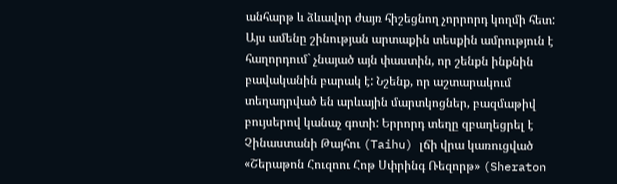անհարթ և ձևավոր ժայռ հիշեցնող չորրորդ կողմի հետ: Այս ամենը շինության արտաքին տեսքին ամրություն է հաղորդում` չնայած այն փաստին, որ շենքն ինքնին բավականին բարակ է: Նշենք, որ աշտարակում տեղադրված են արևային մարտկոցներ, բազմաթիվ բույսերով կանաչ գոտի: Երրորդ տեղը զբաղեցրել է Չինաստանի Թայհու (Taihu) լճի վրա կառուցված «Շերաթոն Հուզոու Հոթ Սփրինգ Ռեզորթ» (Sheraton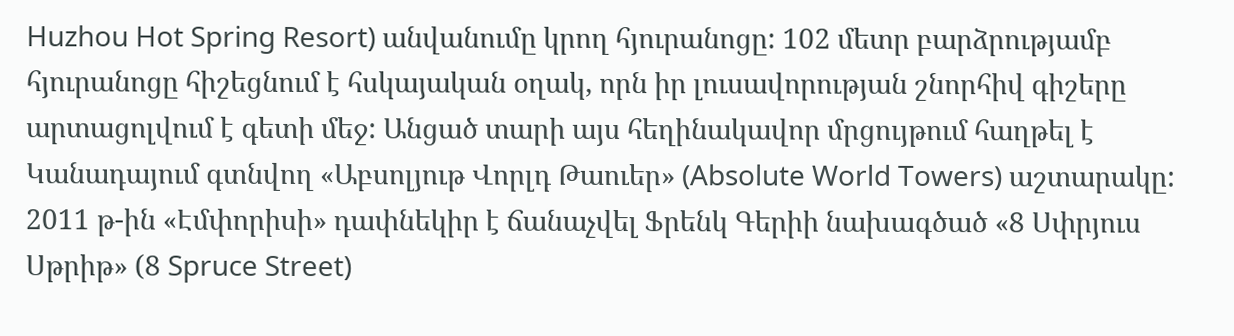Huzhou Hot Spring Resort) անվանումը կրող հյուրանոցը: 102 մետր բարձրությամբ հյուրանոցը հիշեցնում է հսկայական օղակ, որն իր լուսավորության շնորհիվ գիշերը արտացոլվում է գետի մեջ: Անցած տարի այս հեղինակավոր մրցույթում հաղթել է Կանադայում գտնվող «Աբսոլյութ Վորլդ Թաուեր» (Absolute World Towers) աշտարակը: 2011 թ-ին «Էմփորիսի» դափնեկիր է ճանաչվել Ֆրենկ Գերիի նախագծած «8 Սփրյուս Սթրիթ» (8 Spruce Street)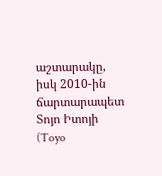աշտարակը, իսկ 2010-ին ճարտարապետ Տոյո Իտոյի (Toyo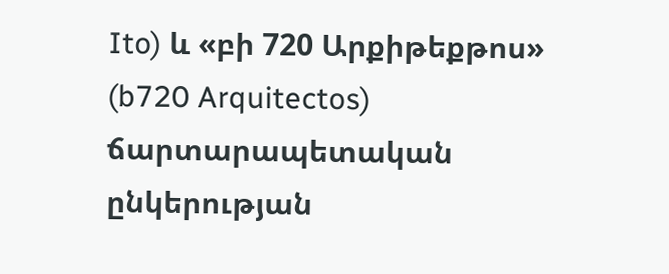Ito) և «բի 720 Արքիթեքթոս» (b720 Arquitectos) ճարտարապետական ընկերության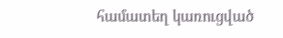համատեղ կառուցված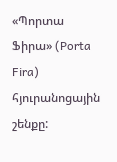«Պորտա Ֆիրա» (Porta Fira) հյուրանոցային շենքը: